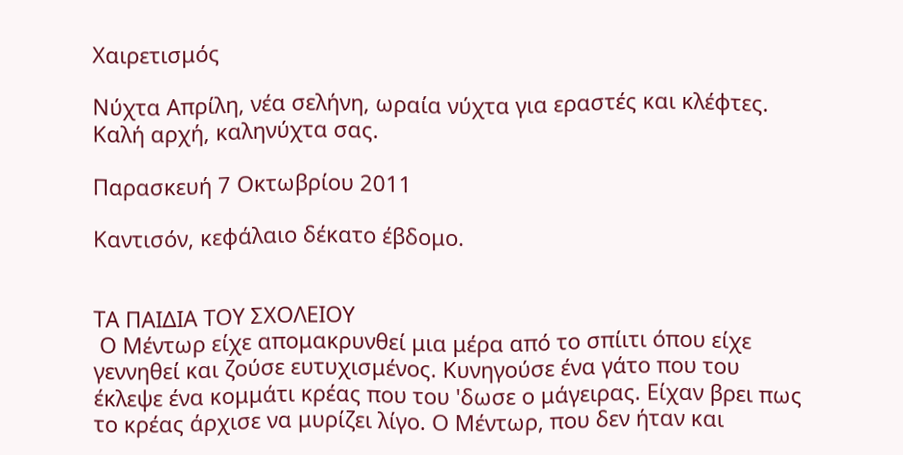Χαιρετισμός

Νύχτα Απρίλη, νέα σελήνη, ωραία νύχτα για εραστές και κλέφτες. Καλή αρχή, καληνύχτα σας.

Παρασκευή 7 Οκτωβρίου 2011

Καντισόν, κεφάλαιο δέκατο έβδομο.


ΤΑ ΠΑΙΔΙΑ ΤΟΥ ΣΧΟΛΕΙΟΥ
 Ο Μέντωρ είχε απομακρυνθεί μια μέρα από το σπίιτι όπου είχε γεννηθεί και ζούσε ευτυχισμένος. Κυνηγούσε ένα γάτο που του έκλεψε ένα κομμάτι κρέας που του 'δωσε ο μάγειρας. Είχαν βρει πως το κρέας άρχισε να μυρίζει λίγο. Ο Μέντωρ, που δεν ήταν και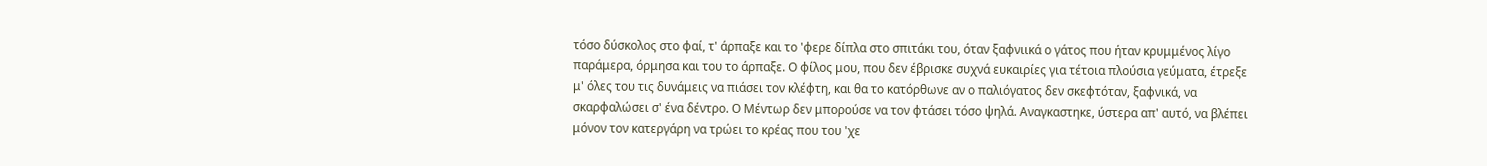τόσο δύσκολος στο φαί, τ' άρπαξε και το 'φερε δίπλα στο σπιτάκι του, όταν ξαφνιικά ο γάτος που ήταν κρυμμένος λίγο παράμερα, όρμησα και του το άρπαξε. Ο φίλος μου, που δεν έβρισκε συχνά ευκαιρίες για τέτοια πλούσια γεύματα, έτρεξε μ' όλες του τις δυνάμεις να πιάσει τον κλέφτη, και θα το κατόρθωνε αν ο παλιόγατος δεν σκεφτόταν, ξαφνικά, να σκαρφαλώσει σ' ένα δέντρο. Ο Μέντωρ δεν μπορούσε να τον φτάσει τόσο ψηλά. Αναγκαστηκε, ύστερα απ' αυτό, να βλέπει μόνον τον κατεργάρη να τρώει το κρέας που του 'χε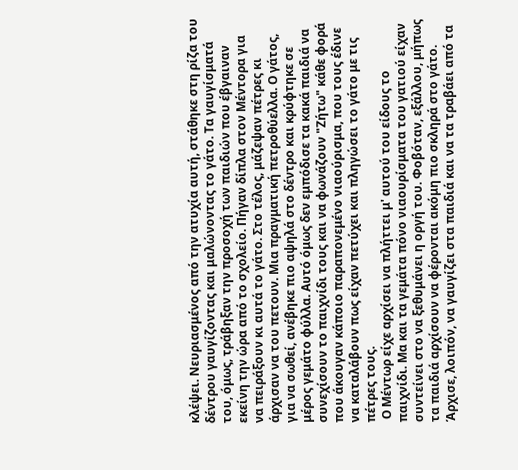κλέψει. Νευριασμένος από την ατυχία αυτή, στάθηκε στη ρίζα του δέντρου γαυγίζοντας και μαλώνοντας το γάτο. Τα γαυγίσματά του, όμως, τράβηξαν την προσοχή των παιδιών που έβγαιναν εκείνη την ώρα από το σχολείο. Πήγαν δίπλα στον Μέντορα για να πειράξουν κι αυτά το γάτο. Στο τέλος, μάζεψαν πέτρες κι άρχισαν να του πετουν. Μια πραγματική πετροθύελλα. Ο γάτος, για να σωθεί, ανέβηκε πιο αψηλά στο δέντρο και κρύφτηκε σε μέρος γεμάτο φύλλα. Αυτό όμως δεν εμπόδισε τα κακά παιδιά να συνεχίσουν το παιχνίδι τους και να φωνάζουν "Ζήτω" κάθε φορά που άκουγαν κάποιο παραπονεμένο νιαούρισμα, που τους έδινε να καταλάβουν πως είχαν πετύχει και πληγώσει το γάτο με τις πέτρες τους.
 Ο Μέντωρ είχε αρχίσει να πλήττει μ' αυτού του είδους το παιχνίδι. Μα και τα γεμάτα πόνο νιαουρίσματα του γατιού είχαν συντείνει στο να ξεθυμάνει η οργή του. Φοβόταν, εξάλλου, μήπως τα παιδιά αρχίσουν να φέρονται ακόμη πιο σκληρά στο γάτο. Άρχισε, λοιπόν, να γαυγίζει στα παιδιά και να τα τραβάει από τα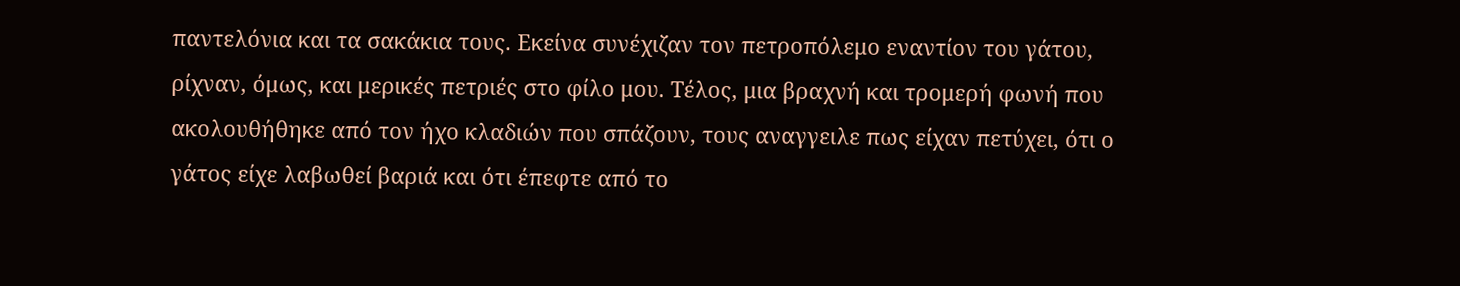παντελόνια και τα σακάκια τους. Εκείνα συνέχιζαν τον πετροπόλεμο εναντίον του γάτου, ρίχναν, όμως, και μερικές πετριές στο φίλο μου. Τέλος, μια βραχνή και τρομερή φωνή που ακολουθήθηκε από τον ήχο κλαδιών που σπάζουν, τους αναγγειλε πως είχαν πετύχει, ότι ο γάτος είχε λαβωθεί βαριά και ότι έπεφτε από το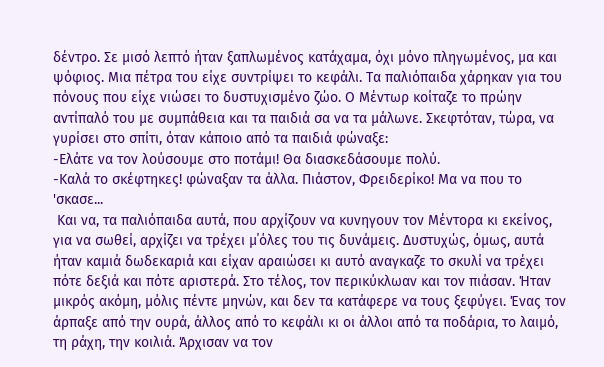δέντρο. Σε μισό λεπτό ήταν ξαπλωμένος κατάχαμα, όχι μόνο πληγωμένος, μα και ψόφιος. Μια πέτρα του είχε συντρίψει το κεφάλι. Τα παλιόπαιδα χάρηκαν για του πόνους που είχε νιώσει το δυστυχισμένο ζώο. Ο Μέντωρ κοίταζε το πρώην αντίπαλό του με συμπάθεια και τα παιδιά σα να τα μάλωνε. Σκεφτόταν, τώρα, να γυρίσει στο σπίτι, όταν κάποιο από τα παιδιά φώναξε:
-Ελάτε να τον λούσουμε στο ποτάμι! Θα διασκεδάσουμε πολύ.
-Καλά το σκέφτηκες! φώναξαν τα άλλα. Πιάστον, Φρειδερίκο! Mα να που το 'σκασε...
 Και να, τα παλιόπαιδα αυτά, που αρχίζουν να κυνηγουν τον Μέντορα κι εκείνος, για να σωθεί, αρχίζει να τρέχει μ΄όλες του τις δυνάμεις. Δυστυχώς, όμως, αυτά ήταν καμιά δωδεκαριά και είχαν αραιώσει κι αυτό αναγκαζε το σκυλί να τρέχει πότε δεξιά και πότε αριστερά. Στο τέλος, τον περικύκλωαν και τον πιάσαν. Ήταν μικρός ακόμη, μόλις πέντε μηνών, και δεν τα κατάφερε να τους ξεφύγει. Ένας τον άρπαξε από την ουρά, άλλος από το κεφάλι κι οι άλλοι από τα ποδάρια, το λαιμό, τη ράχη, την κοιλιά. Άρχισαν να τον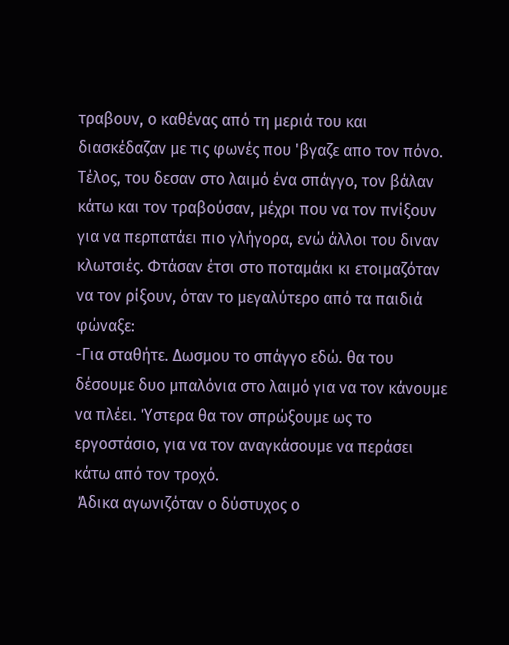τραβουν, ο καθένας από τη μεριά του και διασκέδαζαν με τις φωνές που 'βγαζε απο τον πόνο. Τέλος, του δεσαν στο λαιμό ένα σπάγγο, τον βάλαν κάτω και τον τραβούσαν, μέχρι που να τον πνίξουν για να περπατάει πιο γλήγορα, ενώ άλλοι του διναν κλωτσιές. Φτάσαν έτσι στο ποταμάκι κι ετοιμαζόταν να τον ρίξουν, όταν το μεγαλύτερο από τα παιδιά φώναξε:
-Για σταθήτε. Δωσμου το σπάγγο εδώ. θα του δέσουμε δυο μπαλόνια στο λαιμό για να τον κάνουμε να πλέει. Ύστερα θα τον σπρώξουμε ως το εργοστάσιο, για να τον αναγκάσουμε να περάσει κάτω από τον τροχό.
 Άδικα αγωνιζόταν ο δύστυχος ο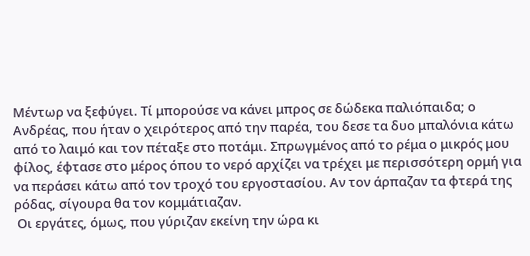Μέντωρ να ξεφύγει. Τί μπορούσε να κάνει μπρος σε δώδεκα παλιόπαιδα; ο Ανδρέας, που ήταν ο χειρότερος από την παρέα, του δεσε τα δυο μπαλόνια κάτω από το λαιμό και τον πέταξε στο ποτάμι. Σπρωγμένος από το ρέμα ο μικρός μου φίλος, έφτασε στο μέρος όπου το νερό αρχίζει να τρέχει με περισσότερη ορμή για να περάσει κάτω από τον τροχό του εργοστασίου. Αν τον άρπαζαν τα φτερά της ρόδας, σίγουρα θα τον κομμάτιαζαν.
 Οι εργάτες, όμως, που γύριζαν εκείνη την ώρα κι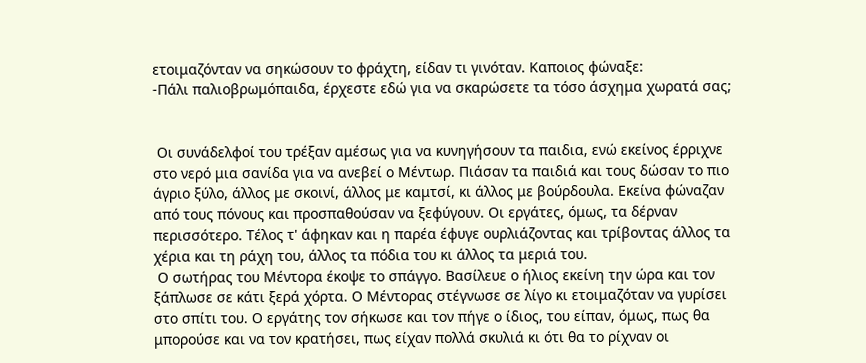ετοιμαζόνταν να σηκώσουν το φράχτη, είδαν τι γινόταν. Καποιος φώναξε:
-Πάλι παλιοβρωμόπαιδα, έρχεστε εδώ για να σκαρώσετε τα τόσο άσχημα χωρατά σας;


 Οι συνάδελφοί του τρέξαν αμέσως για να κυνηγήσουν τα παιδια, ενώ εκείνος έρριχνε στο νερό μια σανίδα για να ανεβεί ο Μέντωρ. Πιάσαν τα παιδιά και τους δώσαν το πιο άγριο ξύλο, άλλος με σκοινί, άλλος με καμτσί, κι άλλος με βούρδουλα. Εκείνα φώναζαν από τους πόνους και προσπαθούσαν να ξεφύγουν. Οι εργάτες, όμως, τα δέρναν περισσότερο. Τέλος τ' άφηκαν και η παρέα έφυγε ουρλιάζοντας και τρίβοντας άλλος τα χέρια και τη ράχη του, άλλος τα πόδια του κι άλλος τα μεριά του.
 Ο σωτήρας του Μέντορα έκοψε το σπάγγο. Βασίλευε ο ήλιος εκείνη την ώρα και τον ξάπλωσε σε κάτι ξερά χόρτα. Ο Μέντορας στέγνωσε σε λίγο κι ετοιμαζόταν να γυρίσει στο σπίτι του. Ο εργάτης τον σήκωσε και τον πήγε ο ίδιος, του είπαν, όμως, πως θα μπορούσε και να τον κρατήσει, πως είχαν πολλά σκυλιά κι ότι θα το ρίχναν οι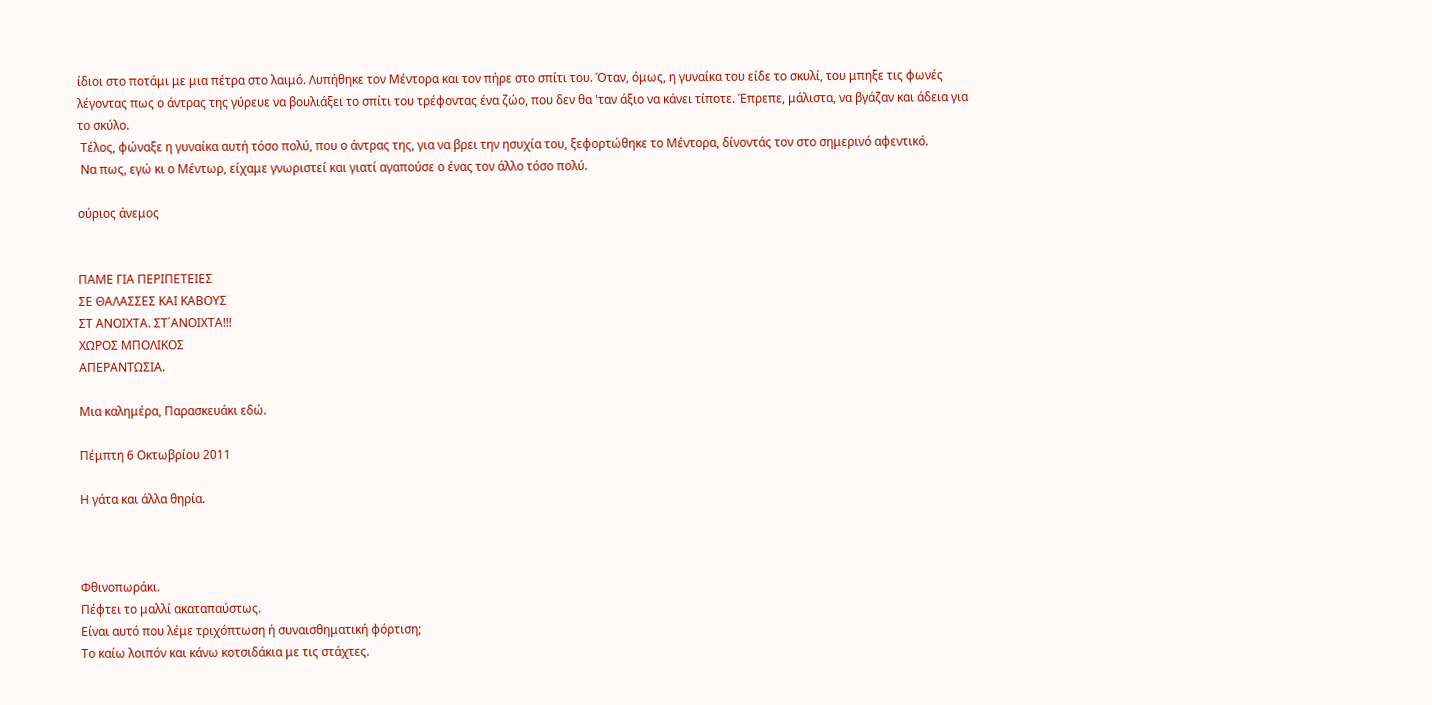ίδιοι στο ποτάμι με μια πέτρα στο λαιμό. Λυπήθηκε τον Μέντορα και τον πήρε στο σπίτι του. Όταν, όμως, η γυναίκα του είδε το σκυλί, του μπηξε τις φωνές λέγοντας πως ο άντρας της γύρευε να βουλιάξει το σπίτι του τρέφοντας ένα ζώο, που δεν θα 'ταν άξιο να κάνει τίποτε. Έπρεπε, μάλιστα, να βγάζαν και άδεια για το σκύλο.
 Τέλος, φώναξε η γυναίκα αυτή τόσο πολύ, που ο άντρας της, για να βρει την ησυχία του, ξεφορτώθηκε το Μέντορα, δίνοντάς τον στο σημερινό αφεντικό.
 Να πως, εγώ κι ο Μέντωρ, είχαμε γνωριστεί και γιατί αγαπούσε ο ένας τον άλλο τόσο πολύ.

ούριος άνεμος


ΠΑΜΕ ΓΙΑ ΠΕΡΙΠΕΤΕΙΕΣ
ΣΕ ΘΑΛΑΣΣΕΣ ΚΑΙ ΚΑΒΟΥΣ
ΣΤ ΑΝΟΙΧΤΑ. ΣΤ΄ΑΝΟΙΧΤΑ!!!
ΧΩΡΟΣ ΜΠΟΛΙΚΟΣ
ΑΠΕΡΑΝΤΩΣΙΑ.

Μια καλημέρα, Παρασκευάκι εδώ.

Πέμπτη 6 Οκτωβρίου 2011

Η γάτα και άλλα θηρία.



Φθινοπωράκι.
Πέφτει το μαλλί ακαταπαύστως.
Είναι αυτό που λέμε τριχόπτωση ή συναισθηματική φόρτιση;
Το καίω λοιπόν και κάνω κοτσιδάκια με τις στάχτες.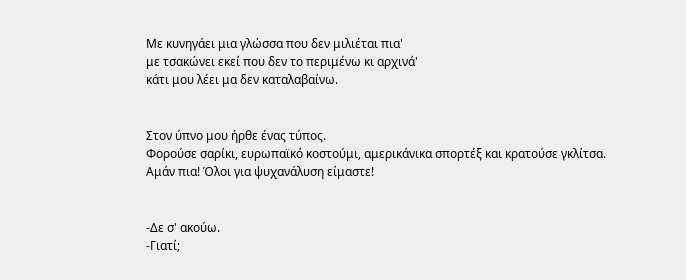Με κυνηγάει μια γλώσσα που δεν μιλιέται πια'
με τσακώνει εκεί που δεν το περιμένω κι αρχινά'
κάτι μου λέει μα δεν καταλαβαίνω.


Στον ύπνο μου ήρθε ένας τύπος.
Φορούσε σαρίκι, ευρωπαϊκό κοστούμι, αμερικάνικα σπορτέξ και κρατούσε γκλίτσα.
Αμάν πια! Όλοι για ψυχανάλυση είμαστε!


-Δε σ' ακούω.
-Γιατί;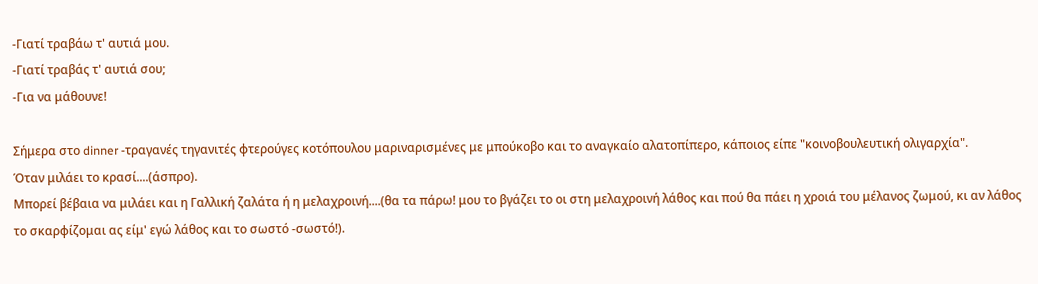-Γιατί τραβάω τ' αυτιά μου.
-Γιατί τραβάς τ' αυτιά σου;
-Για να μάθουνε!

Σήμερα στο dinner -τραγανές τηγανιτές φτερούγες κοτόπουλου μαριναρισμένες με μπούκοβο και το αναγκαίο αλατοπίπερο, κάποιος είπε "κοινοβουλευτική ολιγαρχία".
Όταν μιλάει το κρασί....(άσπρο).
Μπορεί βέβαια να μιλάει και η Γαλλική ζαλάτα ή η μελαχροινή....(θα τα πάρω! μου το βγάζει το οι στη μελαχροινή λάθος και πού θα πάει η χροιά του μέλανος ζωμού, κι αν λάθος το σκαρφίζομαι ας είμ' εγώ λάθος και το σωστό -σωστό!).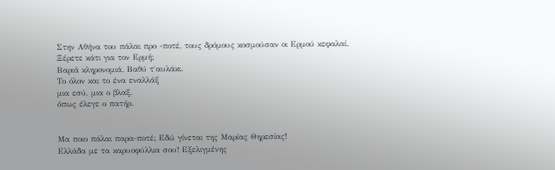Στην Αθήνα του πάλαι προ -ποτέ, τους δρόμους κοσμούσαν οι Ερμού κεφαλαί.
Ξέρετε κάτι για τον Ερμή;
Βαριά κληρονομιά. Βαθύ τ΄αυλάκι.
Το όλον και το ένα εναλλάξ
μια εσύ, μια ο βλαξ.
όπως έλεγε ο πατήρ.


Μα ποιο πάλαι παρα-ποτέ; Εδώ γίνεται της Μαρίας Θηρεσίας!
Ελλάδα με τα καρυοφύλλια σου! Εξελιγμένης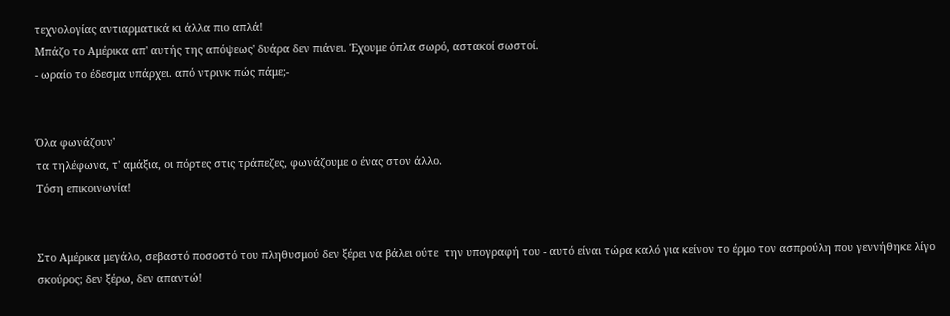τεχνολογίας αντιαρματικά κι άλλα πιο απλά!
Μπάζο το Αμέρικα απ' αυτής της απόψεως' δυάρα δεν πιάνει. Έχουμε όπλα σωρό, αστακοί σωστοί.
- ωραίο το έδεσμα υπάρχει. από ντρινκ πώς πάμε;-


Όλα φωνάζουν'
τα τηλέφωνα, τ' αμάξια, οι πόρτες στις τράπεζες, φωνάζουμε ο ένας στον άλλο.
Τόση επικοινωνία!


Στο Αμέρικα μεγάλο, σεβαστό ποσοστό του πληθυσμού δεν ξέρει να βάλει ούτε  την υπογραφή του - αυτό είναι τώρα καλό για κείνον το έρμο τον ασπρούλη που γεννήθηκε λίγο σκούρος; δεν ξέρω, δεν απαντώ!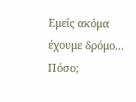Εμείς ακόμα έχουμε δρόμο...
Πόσο;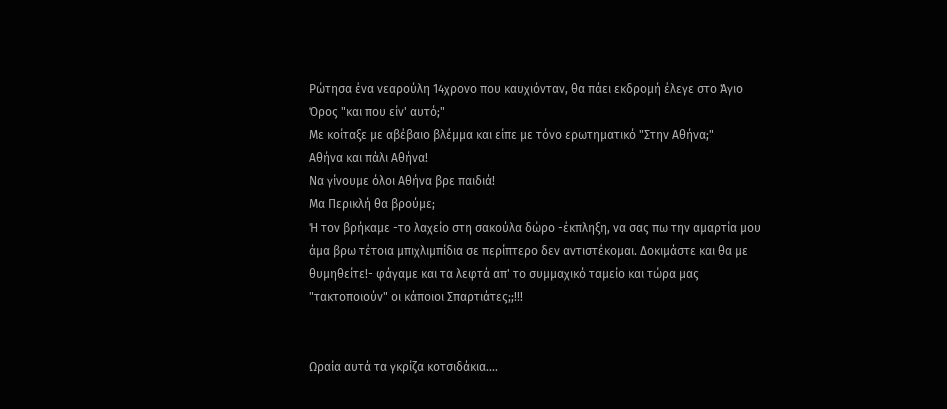Ρώτησα ένα νεαρούλη 14χρονο που καυχιόνταν, θα πάει εκδρομή έλεγε στο Άγιο Όρος "και που είν' αυτό;"
Με κοίταξε με αβέβαιο βλέμμα και είπε με τόνο ερωτηματικό "Στην Αθήνα;"
Αθήνα και πάλι Αθήνα!
Να γίνουμε όλοι Αθήνα βρε παιδιά!
Μα Περικλή θα βρούμε;
Ή τον βρήκαμε -το λαχείο στη σακούλα δώρο -έκπληξη, να σας πω την αμαρτία μου άμα βρω τέτοια μπιχλιμπίδια σε περίπτερο δεν αντιστέκομαι. Δοκιμάστε και θα με θυμηθείτε!- φάγαμε και τα λεφτά απ' το συμμαχικό ταμείο και τώρα μας "τακτοποιούν" οι κάποιοι Σπαρτιάτες;;!!!


Ωραία αυτά τα γκρίζα κοτσιδάκια....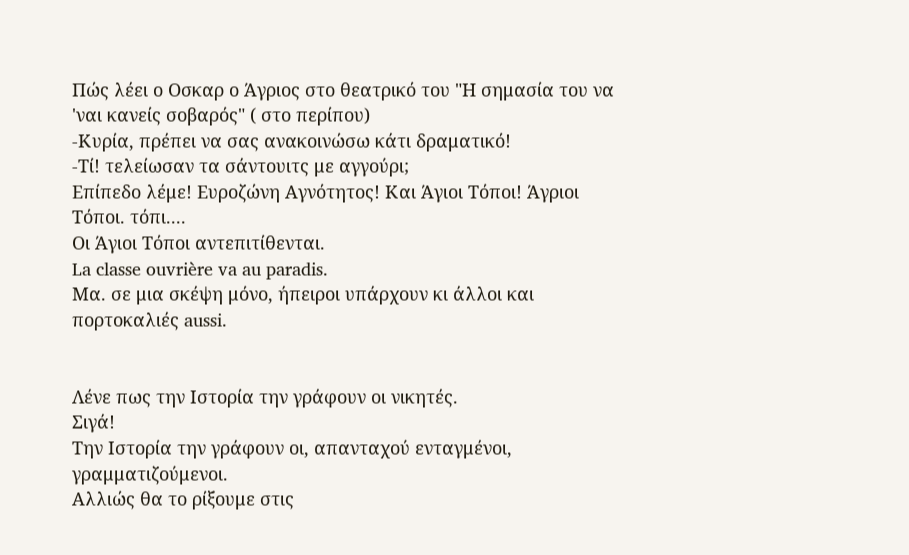Πώς λέει ο Οσκαρ ο Άγριος στο θεατρικό του "Η σημασία του να 'ναι κανείς σοβαρός" ( στο περίπου)
-Κυρία, πρέπει να σας ανακοινώσω κάτι δραματικό!
-Τί! τελείωσαν τα σάντουιτς με αγγούρι;
Επίπεδο λέμε! Ευροζώνη Αγνότητος! Και Άγιοι Τόποι! Άγριοι Τόποι. τόπι....
Οι Άγιοι Τόποι αντεπιτίθενται.
La classe ouvrière va au paradis.
Μα. σε μια σκέψη μόνο, ήπειροι υπάρχουν κι άλλοι και πορτοκαλιές aussi.


Λένε πως την Ιστορία την γράφουν οι νικητές.
Σιγά!
Την Ιστορία την γράφουν οι, απανταχού ενταγμένοι, γραμματιζούμενοι.
Αλλιώς θα το ρίξουμε στις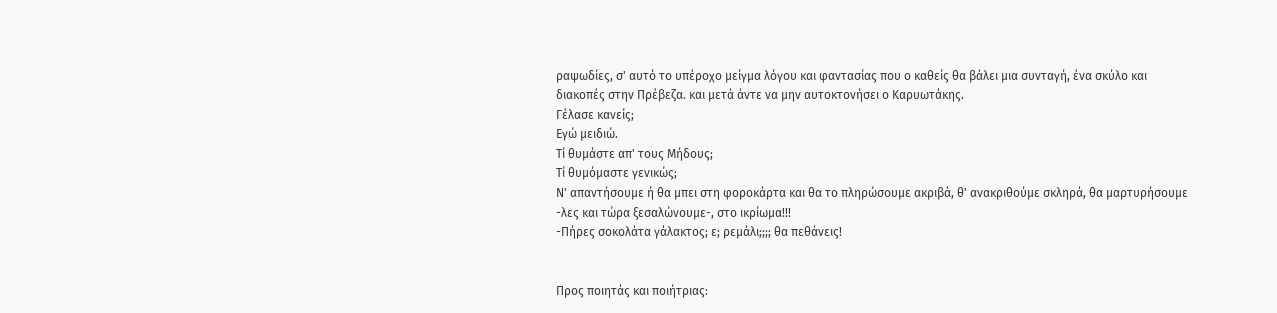ραψωδίες, σ' αυτό το υπέροχο μείγμα λόγου και φαντασίας που ο καθείς θα βάλει μια συνταγή, ένα σκύλο και διακοπές στην Πρέβεζα. και μετά άντε να μην αυτοκτονήσει ο Καρυωτάκης.
Γέλασε κανείς;
Εγώ μειδιώ.
Τί θυμάστε απ' τους Μήδους;
Τί θυμόμαστε γενικώς;
Ν' απαντήσουμε ή θα μπει στη φοροκάρτα και θα το πληρώσουμε ακριβά, θ' ανακριθούμε σκληρά, θα μαρτυρήσουμε -λες και τώρα ξεσαλώνουμε-, στο ικρίωμα!!!
-Πήρες σοκολάτα γάλακτος; ε; ρεμάλι;;;; θα πεθάνεις!


Προς ποιητάς και ποιήτριας: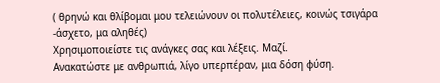( θρηνώ και θλίβομαι μου τελειώνουν οι πολυτέλειες, κοινώς τσιγάρα -άσχετο, μα αληθές)
Χρησιμοποιείστε τις ανάγκες σας και λέξεις. Μαζί.
Ανακατώστε με ανθρωπιά, λίγο υπερπέραν, μια δόση φύση.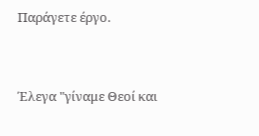Παράγετε έργο.


Έλεγα "γίναμε Θεοί και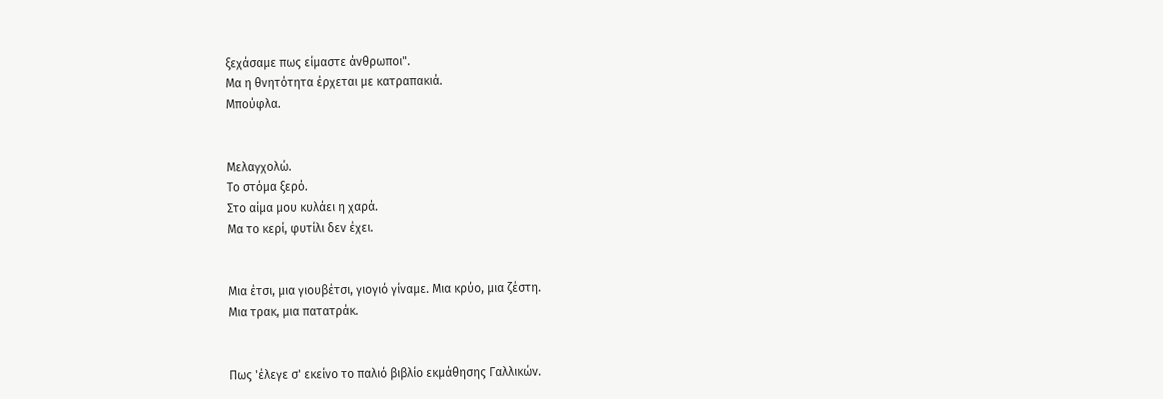ξεχάσαμε πως είμαστε άνθρωποι".
Μα η θνητότητα έρχεται με κατραπακιά.
Μπούφλα.


Μελαγχολώ.
Το στόμα ξερό.
Στο αίμα μου κυλάει η χαρά.
Μα το κερί, φυτίλι δεν έχει.


Μια έτσι, μια γιουβέτσι, γιογιό γίναμε. Μια κρύο, μια ζέστη.
Μια τρακ, μια πατατράκ.


Πως 'έλεγε σ' εκείνο το παλιό βιβλίο εκμάθησης Γαλλικών.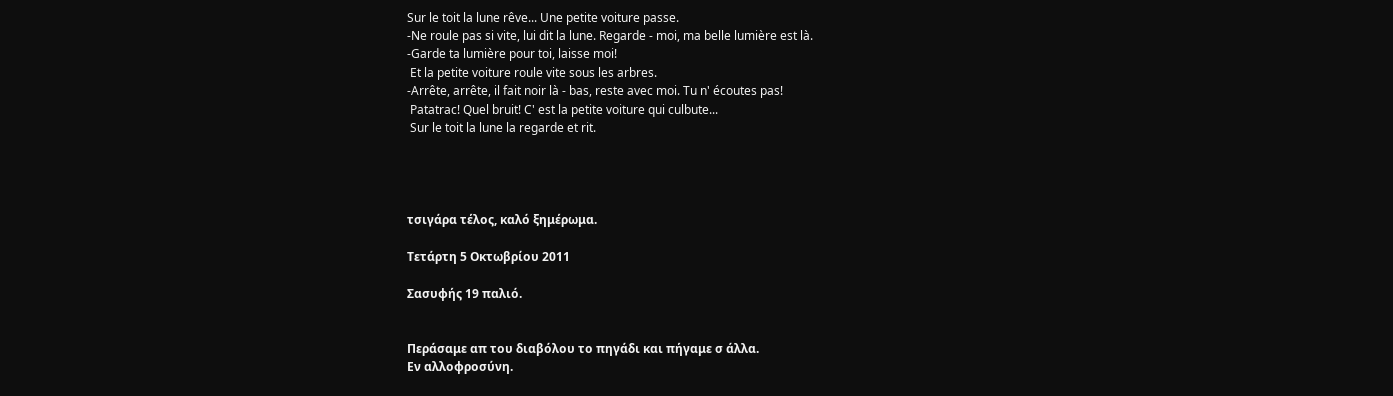Sur le toit la lune rêve... Une petite voiture passe.
-Ne roule pas si vite, lui dit la lune. Regarde - moi, ma belle lumière est là.
-Garde ta lumière pour toi, laisse moi!
 Et la petite voiture roule vite sous les arbres.
-Arrête, arrête, il fait noir là - bas, reste avec moi. Tu n' écoutes pas!
 Patatrac! Quel bruit! C' est la petite voiture qui culbute...
 Sur le toit la lune la regarde et rit.




τσιγάρα τέλος, καλό ξημέρωμα.

Τετάρτη 5 Οκτωβρίου 2011

Σασυφής 19 παλιό.


Περάσαμε απ του διαβόλου το πηγάδι και πήγαμε σ άλλα.
Εν αλλοφροσύνη.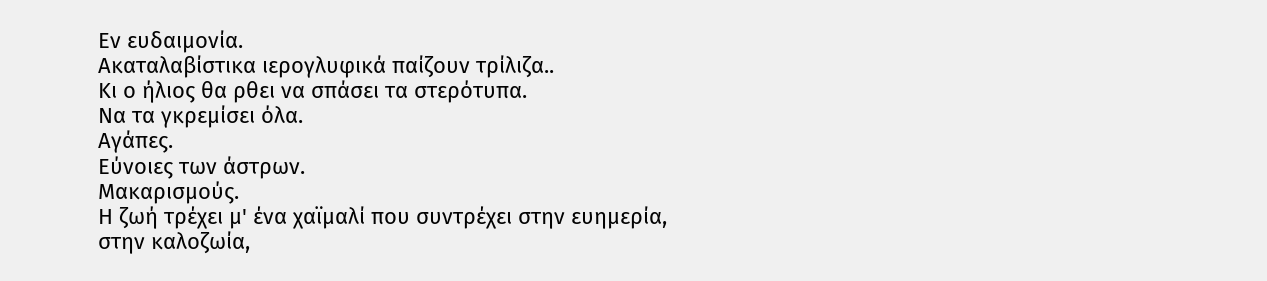Εν ευδαιμονία.
Ακαταλαβίστικα ιερογλυφικά παίζουν τρίλιζα..
Κι ο ήλιος θα ρθει να σπάσει τα στερότυπα.
Να τα γκρεμίσει όλα.
Αγάπες.
Εύνοιες των άστρων.
Μακαρισμούς.
Η ζωή τρέχει μ' ένα χαϊμαλί που συντρέχει στην ευημερία, στην καλοζωία,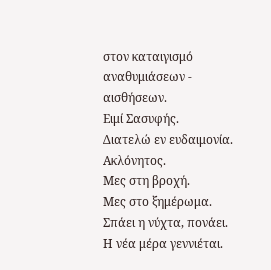στον καταιγισμό αναθυμιάσεων - αισθήσεων.
Ειμί Σασυφής.
Διατελώ εν ευδαιμονία.
Ακλόνητος.
Μες στη βροχή.
Μες στο ξημέρωμα.
Σπάει η νύχτα, πονάει.
Η νέα μέρα γεννιέται.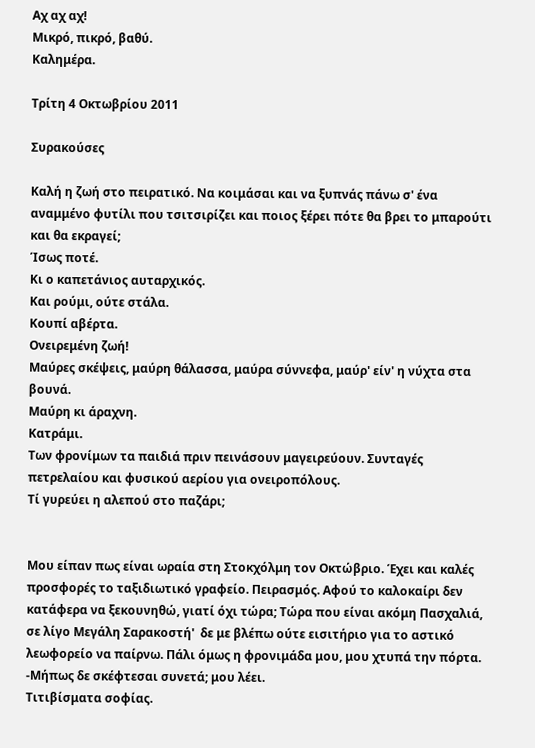Αχ αχ αχ!
Μικρό, πικρό, βαθύ.
Καλημέρα.

Τρίτη 4 Οκτωβρίου 2011

Συρακούσες

Καλή η ζωή στο πειρατικό. Να κοιμάσαι και να ξυπνάς πάνω σ' ένα αναμμένο φυτίλι που τσιτσιρίζει και ποιος ξέρει πότε θα βρει το μπαρούτι και θα εκραγεί;
Ίσως ποτέ.
Κι ο καπετάνιος αυταρχικός.
Και ρούμι, ούτε στάλα.
Κουπί αβέρτα.
Ονειρεμένη ζωή!
Μαύρες σκέψεις, μαύρη θάλασσα, μαύρα σύννεφα, μαύρ' είν' η νύχτα στα βουνά.
Μαύρη κι άραχνη.
Κατράμι.
Των φρονίμων τα παιδιά πριν πεινάσουν μαγειρεύουν. Συνταγές πετρελαίου και φυσικού αερίου για ονειροπόλους.
Τί γυρεύει η αλεπού στο παζάρι;


Μου είπαν πως είναι ωραία στη Στοκχόλμη τον Οκτώβριο. Έχει και καλές προσφορές το ταξιδιωτικό γραφείο. Πειρασμός. Αφού το καλοκαίρι δεν κατάφερα να ξεκουνηθώ, γιατί όχι τώρα; Τώρα που είναι ακόμη Πασχαλιά, σε λίγο Μεγάλη Σαρακοστή'  δε με βλέπω ούτε εισιτήριο για το αστικό λεωφορείο να παίρνω. Πάλι όμως η φρονιμάδα μου, μου χτυπά την πόρτα.
-Μήπως δε σκέφτεσαι συνετά; μου λέει.
Τιτιβίσματα σοφίας.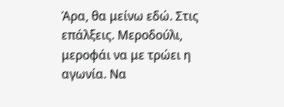Άρα, θα μείνω εδώ. Στις επάλξεις. Μεροδούλι, μεροφάι να με τρώει η αγωνία. Να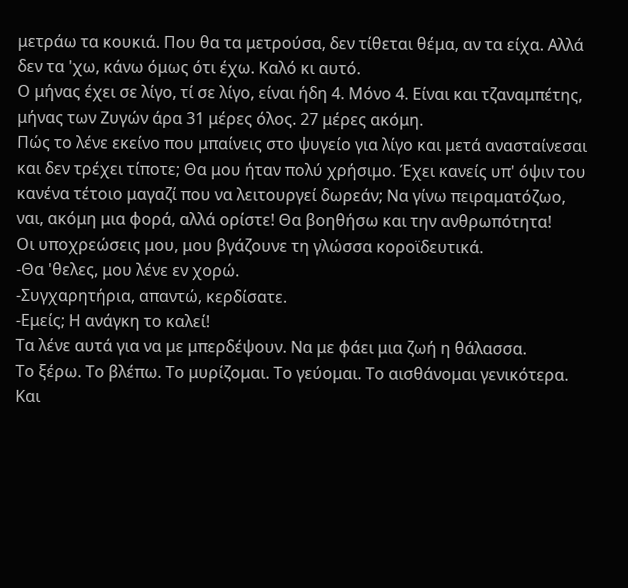μετράω τα κουκιά. Που θα τα μετρούσα, δεν τίθεται θέμα, αν τα είχα. Αλλά δεν τα 'χω, κάνω όμως ότι έχω. Καλό κι αυτό.
Ο μήνας έχει σε λίγο, τί σε λίγο, είναι ήδη 4. Μόνο 4. Είναι και τζαναμπέτης, μήνας των Ζυγών άρα 31 μέρες όλος. 27 μέρες ακόμη.
Πώς το λένε εκείνο που μπαίνεις στο ψυγείο για λίγο και μετά ανασταίνεσαι και δεν τρέχει τίποτε; Θα μου ήταν πολύ χρήσιμο. Έχει κανείς υπ' όψιν του κανένα τέτοιο μαγαζί που να λειτουργεί δωρεάν; Να γίνω πειραματόζωο, ναι, ακόμη μια φορά, αλλά ορίστε! Θα βοηθήσω και την ανθρωπότητα!
Οι υποχρεώσεις μου, μου βγάζουνε τη γλώσσα κοροϊδευτικά.
-Θα 'θελες, μου λένε εν χορώ.
-Συγχαρητήρια, απαντώ, κερδίσατε.
-Εμείς; Η ανάγκη το καλεί!
Τα λένε αυτά για να με μπερδέψουν. Να με φάει μια ζωή η θάλασσα.
Το ξέρω. Το βλέπω. Το μυρίζομαι. Το γεύομαι. Το αισθάνομαι γενικότερα. Και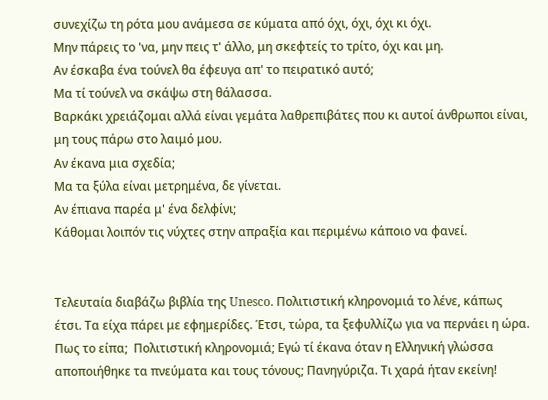συνεχίζω τη ρότα μου ανάμεσα σε κύματα από όχι, όχι, όχι κι όχι.
Μην πάρεις το 'να, μην πεις τ' άλλο, μη σκεφτείς το τρίτο, όχι και μη.
Αν έσκαβα ένα τούνελ θα έφευγα απ' το πειρατικό αυτό;
Μα τί τούνελ να σκάψω στη θάλασσα.
Βαρκάκι χρειάζομαι αλλά είναι γεμάτα λαθρεπιβάτες που κι αυτοί άνθρωποι είναι, μη τους πάρω στο λαιμό μου.
Αν έκανα μια σχεδία;
Μα τα ξύλα είναι μετρημένα, δε γίνεται.
Αν έπιανα παρέα μ' ένα δελφίνι;
Κάθομαι λοιπόν τις νύχτες στην απραξία και περιμένω κάποιο να φανεί.


Τελευταία διαβάζω βιβλία της Unesco. Πολιτιστική κληρονομιά το λένε, κάπως έτσι. Τα είχα πάρει με εφημερίδες. Έτσι, τώρα, τα ξεφυλλίζω για να περνάει η ώρα. Πως το είπα;  Πολιτιστική κληρονομιά; Εγώ τί έκανα όταν η Ελληνική γλώσσα αποποιήθηκε τα πνεύματα και τους τόνους; Πανηγύριζα. Τι χαρά ήταν εκείνη!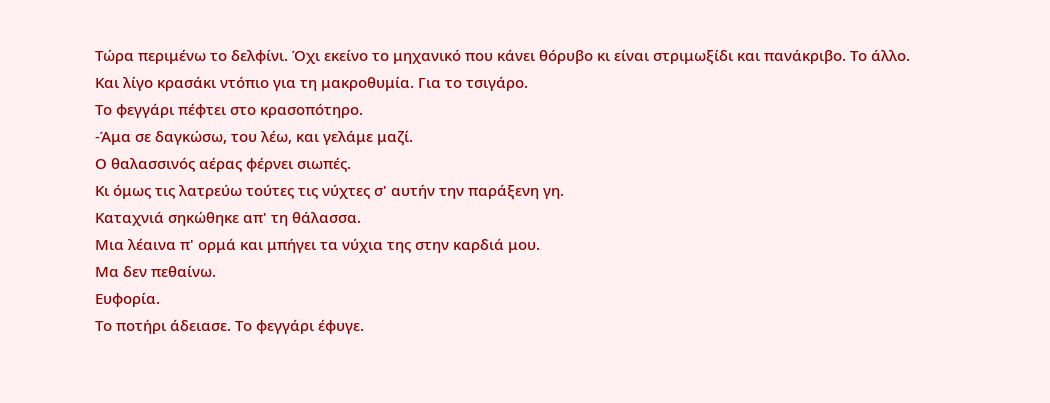Τώρα περιμένω το δελφίνι. Όχι εκείνο το μηχανικό που κάνει θόρυβο κι είναι στριμωξίδι και πανάκριβο. Το άλλο.
Και λίγο κρασάκι ντόπιο για τη μακροθυμία. Για το τσιγάρο.
Το φεγγάρι πέφτει στο κρασοπότηρο.
-Άμα σε δαγκώσω, του λέω, και γελάμε μαζί.
Ο θαλασσινός αέρας φέρνει σιωπές.
Κι όμως τις λατρεύω τούτες τις νύχτες σ' αυτήν την παράξενη γη.
Καταχνιά σηκώθηκε απ' τη θάλασσα.
Μια λέαινα π' ορμά και μπήγει τα νύχια της στην καρδιά μου.
Μα δεν πεθαίνω.
Ευφορία.
Το ποτήρι άδειασε. Το φεγγάρι έφυγε.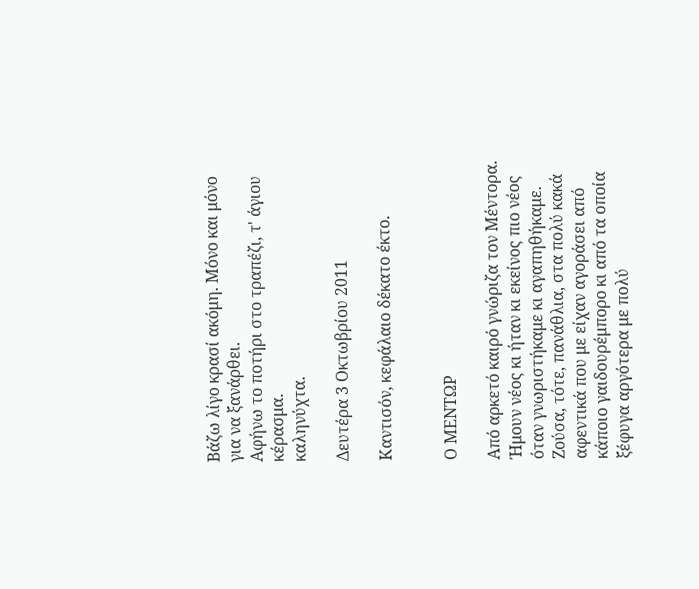Βάζω λίγο κρασί ακόμη. Μόνο και μόνο για να ξανάρθει.
Αφήνω το ποτήρι στο τραπέζι, τ' άγιου κέρασμα.
καληνύχτα.

Δευτέρα 3 Οκτωβρίου 2011

Καντισόν, κεφάλαιο δέκατο έκτο.


Ο ΜΕΝΤΩΡ

Από αρκετό καιρό γνώριζα τον Μέντορα. Ήμουν νέος κι ήταν κι εκείνος πιο νέος όταν γνωριστήκαμε κι αγαπηθήκαμε. Ζούσα, τότε, πανάθλια, στα πολύ κακά αφεντικά που με είχαν αγοράσει από κάποιο γαιδουρέμπορο κι από τα οποία ξέφυγα αργότερα με πολύ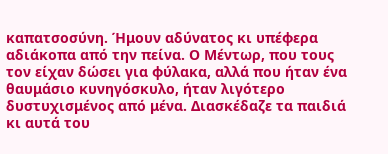καπατσοσύνη. Ήμουν αδύνατος κι υπέφερα αδιάκοπα από την πείνα. Ο Μέντωρ, που τους τον είχαν δώσει για φύλακα, αλλά που ήταν ένα θαυμάσιο κυνηγόσκυλο, ήταν λιγότερο δυστυχισμένος από μένα. Διασκέδαζε τα παιδιά κι αυτά του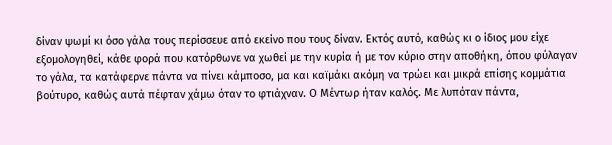δίναν ψωμί κι όσο γάλα τους περίσσευε από εκείνο που τους δίναν. Εκτός αυτό, καθώς κι ο ίδιος μου είχε εξομολογηθεί, κάθε φορά που κατόρθωνε να χωθεί με την κυρία ή με τον κύριο στην αποθήκη, όπου φύλαγαν το γάλα, τα κατάφερνε πάντα να πίνει κάμποσο, μα και καϊμάκι ακόμη να τρώει και μικρά επίσης κομμάτια βούτυρο, καθώς αυτά πέφταν χάμω όταν το φτιάχναν. Ο Μέντωρ ήταν καλός. Με λυπόταν πάντα,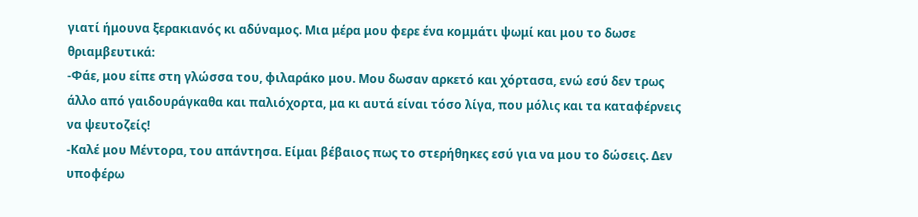γιατί ήμουνα ξερακιανός κι αδύναμος. Μια μέρα μου φερε ένα κομμάτι ψωμί και μου το δωσε θριαμβευτικά:
-Φάε, μου είπε στη γλώσσα του, φιλαράκο μου. Μου δωσαν αρκετό και χόρτασα, ενώ εσύ δεν τρως άλλο από γαιδουράγκαθα και παλιόχορτα, μα κι αυτά είναι τόσο λίγα, που μόλις και τα καταφέρνεις να ψευτοζείς!
-Καλέ μου Μέντορα, του απάντησα. Είμαι βέβαιος πως το στερήθηκες εσύ για να μου το δώσεις. Δεν υποφέρω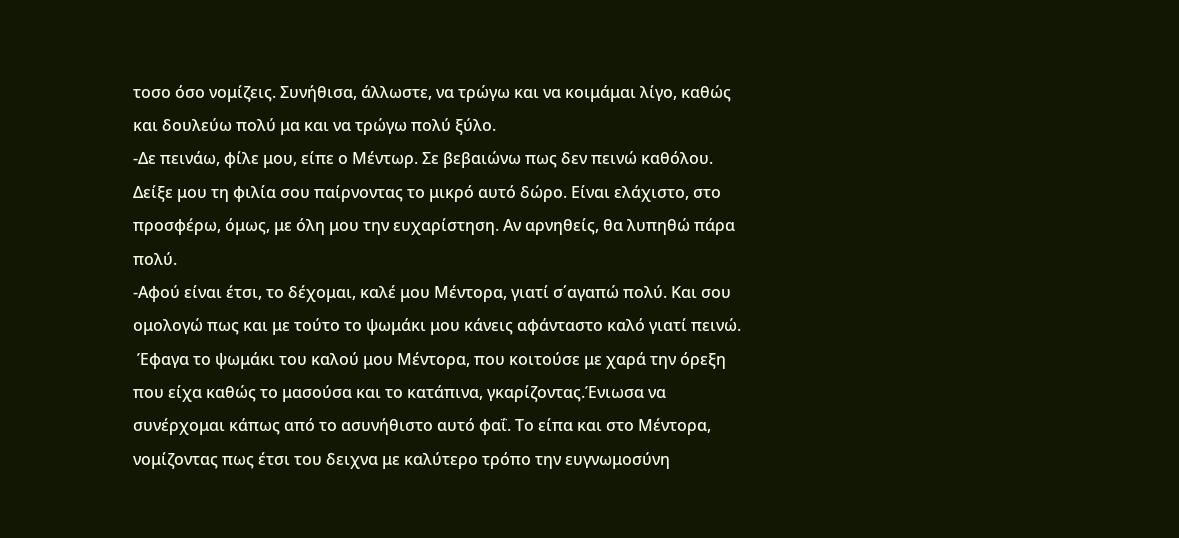τοσο όσο νομίζεις. Συνήθισα, άλλωστε, να τρώγω και να κοιμάμαι λίγο, καθώς και δουλεύω πολύ μα και να τρώγω πολύ ξύλο.
-Δε πεινάω, φίλε μου, είπε ο Μέντωρ. Σε βεβαιώνω πως δεν πεινώ καθόλου. Δείξε μου τη φιλία σου παίρνοντας το μικρό αυτό δώρο. Είναι ελάχιστο, στο προσφέρω, όμως, με όλη μου την ευχαρίστηση. Αν αρνηθείς, θα λυπηθώ πάρα πολύ.
-Αφού είναι έτσι, το δέχομαι, καλέ μου Μέντορα, γιατί σ΄αγαπώ πολύ. Και σου  ομολογώ πως και με τούτο το ψωμάκι μου κάνεις αφάνταστο καλό γιατί πεινώ.
 Έφαγα το ψωμάκι του καλού μου Μέντορα, που κοιτούσε με χαρά την όρεξη που είχα καθώς το μασούσα και το κατάπινα, γκαρίζοντας.Ένιωσα να συνέρχομαι κάπως από το ασυνήθιστο αυτό φαΐ. Το είπα και στο Μέντορα, νομίζοντας πως έτσι του δειχνα με καλύτερο τρόπο την ευγνωμοσύνη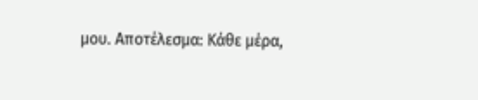μου. Αποτέλεσμα: Κάθε μέρα,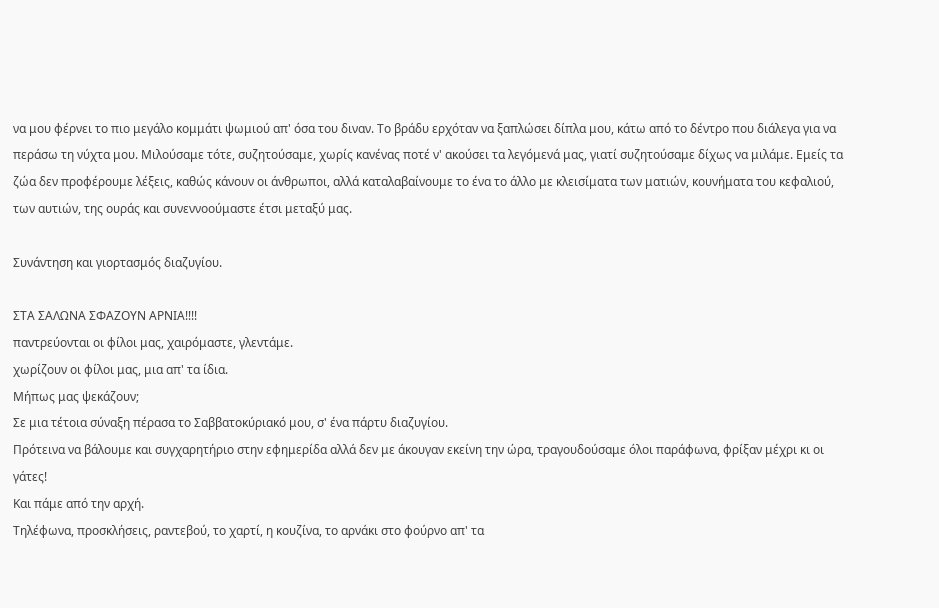να μου φέρνει το πιο μεγάλο κομμάτι ψωμιού απ' όσα του διναν. Το βράδυ ερχόταν να ξαπλώσει δίπλα μου, κάτω από το δέντρο που διάλεγα για να περάσω τη νύχτα μου. Μιλούσαμε τότε, συζητούσαμε, χωρίς κανένας ποτέ ν' ακούσει τα λεγόμενά μας, γιατί συζητούσαμε δίχως να μιλάμε. Εμείς τα ζώα δεν προφέρουμε λέξεις, καθώς κάνουν οι άνθρωποι, αλλά καταλαβαίνουμε το ένα το άλλο με κλεισίματα των ματιών, κουνήματα του κεφαλιού, των αυτιών, της ουράς και συνεννοούμαστε έτσι μεταξύ μας.

Συνάντηση και γιορτασμός διαζυγίου.

ΣΤΑ ΣΑΛΩΝΑ ΣΦΑΖΟΥΝ ΑΡΝΙΑ!!!!
παντρεύονται οι φίλοι μας, χαιρόμαστε, γλεντάμε.
χωρίζουν οι φίλοι μας, μια απ' τα ίδια.
Μήπως μας ψεκάζουν;
Σε μια τέτοια σύναξη πέρασα το Σαββατοκύριακό μου, σ' ένα πάρτυ διαζυγίου.
Πρότεινα να βάλουμε και συγχαρητήριο στην εφημερίδα αλλά δεν με άκουγαν εκείνη την ώρα, τραγουδούσαμε όλοι παράφωνα, φρίξαν μέχρι κι οι γάτες!
Και πάμε από την αρχή.
Τηλέφωνα, προσκλήσεις, ραντεβού, το χαρτί, η κουζίνα, το αρνάκι στο φούρνο απ' τα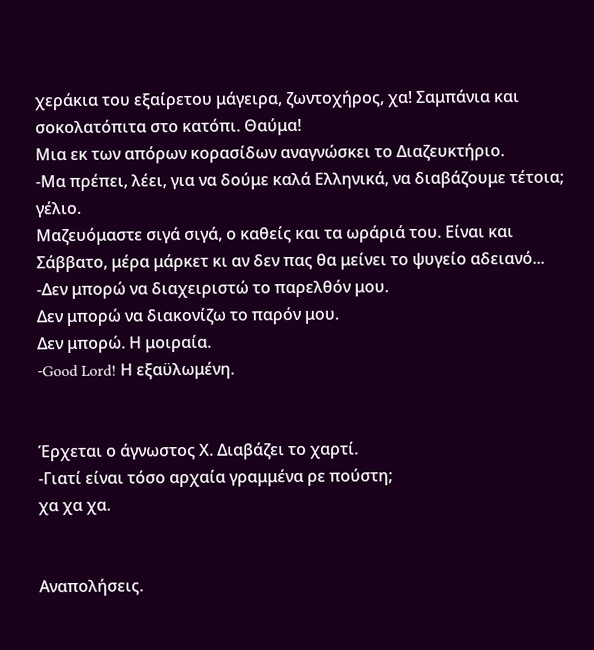χεράκια του εξαίρετου μάγειρα, ζωντοχήρος, χα! Σαμπάνια και σοκολατόπιτα στο κατόπι. Θαύμα!
Μια εκ των απόρων κορασίδων αναγνώσκει το Διαζευκτήριο.
-Μα πρέπει, λέει, για να δούμε καλά Ελληνικά, να διαβάζουμε τέτοια; γέλιο.
Μαζευόμαστε σιγά σιγά, ο καθείς και τα ωράριά του. Είναι και Σάββατο, μέρα μάρκετ κι αν δεν πας θα μείνει το ψυγείο αδειανό...
-Δεν μπορώ να διαχειριστώ το παρελθόν μου.
Δεν μπορώ να διακονίζω το παρόν μου.
Δεν μπορώ. Η μοιραία.
-Good Lord! Η εξαϋλωμένη.


Έρχεται ο άγνωστος Χ. Διαβάζει το χαρτί.
-Γιατί είναι τόσο αρχαία γραμμένα ρε πούστη;
χα χα χα.


Αναπολήσεις.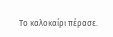Το καλοκαίρι πέρασε.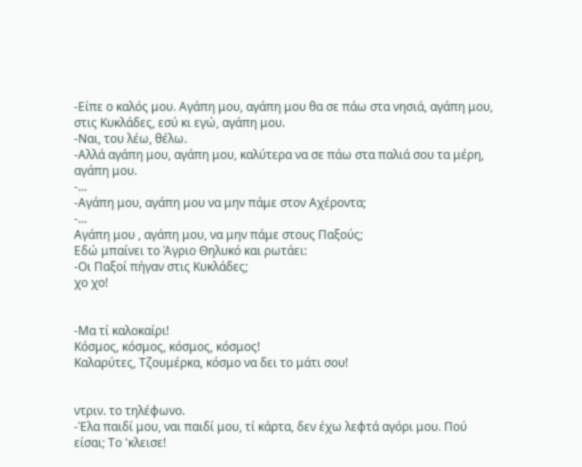-Είπε ο καλός μου. Αγάπη μου, αγάπη μου θα σε πάω στα νησιά, αγάπη μου, στις Κυκλάδες, εσύ κι εγώ, αγάπη μου.
-Ναι, του λέω, θέλω.
-Αλλά αγάπη μου, αγάπη μου, καλύτερα να σε πάω στα παλιά σου τα μέρη, αγάπη μου.
-...
-Αγάπη μου, αγάπη μου να μην πάμε στον Αχέροντα;
-...
Αγάπη μου , αγάπη μου, να μην πάμε στους Παξούς;
Εδώ μπαίνει το Άγριο Θηλυκό και ρωτάει:
-Οι Παξοί πήγαν στις Κυκλάδες;
χο χο!


-Μα τί καλοκαίρι!
Κόσμος, κόσμος, κόσμος, κόσμος!
Καλαρύτες, Τζουμέρκα, κόσμο να δει το μάτι σου!


ντριν. το τηλέφωνο.
-Έλα παιδί μου, ναι παιδί μου, τί κάρτα, δεν έχω λεφτά αγόρι μου. Πού είσαι; Το 'κλεισε!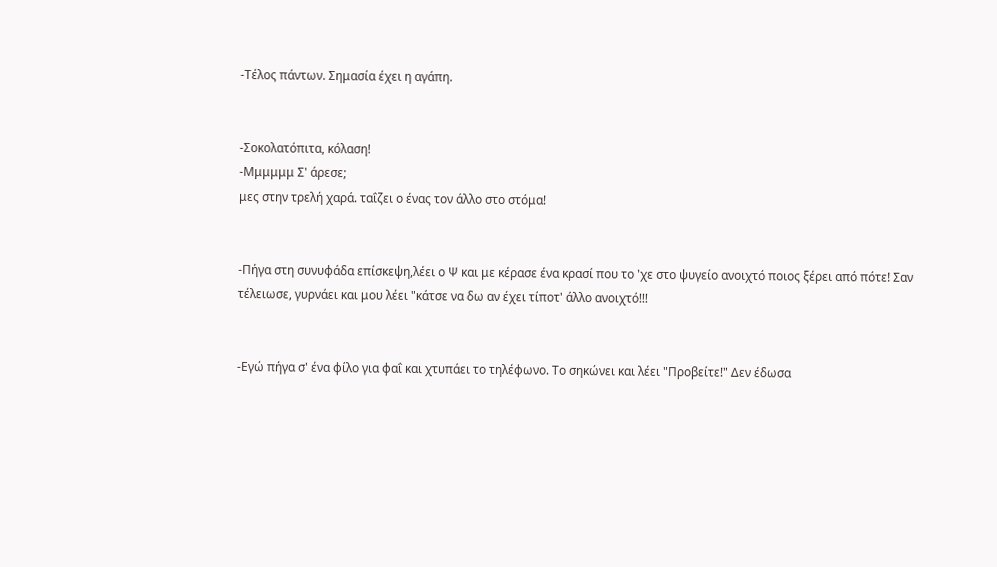-Τέλος πάντων. Σημασία έχει η αγάπη.


-Σοκολατόπιτα, κόλαση!
-Μμμμμμ Σ' άρεσε;
μες στην τρελή χαρά. ταΐζει ο ένας τον άλλο στο στόμα!


-Πήγα στη συνυφάδα επίσκεψη,λέει ο Ψ και με κέρασε ένα κρασί που το 'χε στο ψυγείο ανοιχτό ποιος ξέρει από πότε! Σαν τέλειωσε, γυρνάει και μου λέει "κάτσε να δω αν έχει τίποτ' άλλο ανοιχτό!!!


-Εγώ πήγα σ' ένα φίλο για φαΐ και χτυπάει το τηλέφωνο. Το σηκώνει και λέει "Προβείτε!" Δεν έδωσα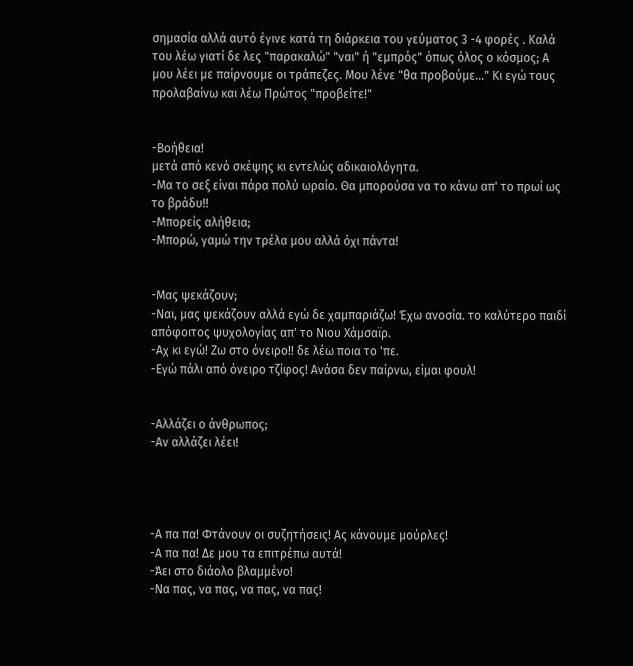σημασία αλλά αυτό έγινε κατά τη διάρκεια του γεύματος 3 -4 φορές . Καλά του λέω γιατί δε λες "παρακαλώ" "ναι" ή "εμπρός" όπως όλος ο κόσμος; Α μου λέει με παίρνουμε οι τράπεζες. Μου λένε "θα προβούμε..." Κι εγώ τους προλαβαίνω και λέω Πρώτος "προβείτε!"


-Βοήθεια!
μετά από κενό σκέψης κι εντελώς αδικαιολόγητα.
-Μα το σεξ είναι πάρα πολύ ωραίο. Θα μπορούσα να το κάνω απ' το πρωί ως το βράδυ!!
-Μπορείς αλήθεια;
-Μπορώ, γαμώ την τρέλα μου αλλά όχι πάντα!


-Μας ψεκάζουν;
-Ναι, μας ψεκάζουν αλλά εγώ δε χαμπαριάζω! Έχω ανοσία. το καλύτερο παιδί απόφοιτος ψυχολογίας απ' το Νιου Χάμσαϊρ.
-Αχ κι εγώ! Ζω στο όνειρο!! δε λέω ποια το 'πε.
-Εγώ πάλι από όνειρο τζίφος! Ανάσα δεν παίρνω, είμαι φουλ!


-Αλλάζει ο άνθρωπος;
-Αν αλλάζει λέει!




-Α πα πα! Φτάνουν οι συζητήσεις! Ας κάνουμε μούρλες!
-Α πα πα! Δε μου τα επιτρέπω αυτά!
-Άει στο διάολο βλαμμένο!
-Να πας, να πας, να πας, να πας!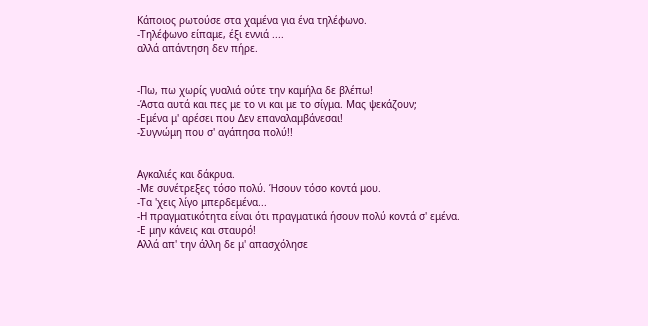Κάποιος ρωτούσε στα χαμένα για ένα τηλέφωνο.
-Τηλέφωνο είπαμε, έξι εννιά ....
αλλά απάντηση δεν πήρε.


-Πω, πω χωρίς γυαλιά ούτε την καμήλα δε βλέπω!
-Άστα αυτά και πες με το νι και με το σίγμα. Μας ψεκάζουν;
-Εμένα μ' αρέσει που Δεν επαναλαμβάνεσαι!
-Συγνώμη που σ' αγάπησα πολύ!!


Αγκαλιές και δάκρυα.
-Με συνέτρεξες τόσο πολύ. Ήσουν τόσο κοντά μου.
-Τα 'χεις λίγο μπερδεμένα...
-Η πραγματικότητα είναι ότι πραγματικά ήσουν πολύ κοντά σ' εμένα.
-Ε μην κάνεις και σταυρό!
Αλλά απ' την άλλη δε μ' απασχόλησε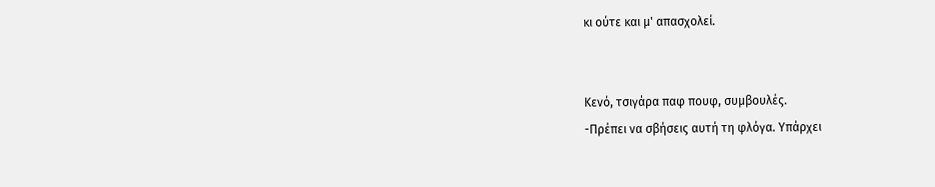κι ούτε και μ' απασχολεί.


Κενό, τσιγάρα παφ πουφ, συμβουλές.
-Πρέπει να σβήσεις αυτή τη φλόγα. Υπάρχει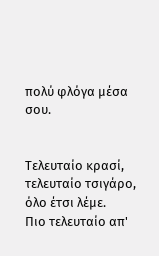πολύ φλόγα μέσα σου.


Τελευταίο κρασί, τελευταίο τσιγάρο, όλο έτσι λέμε.
Πιο τελευταίο απ'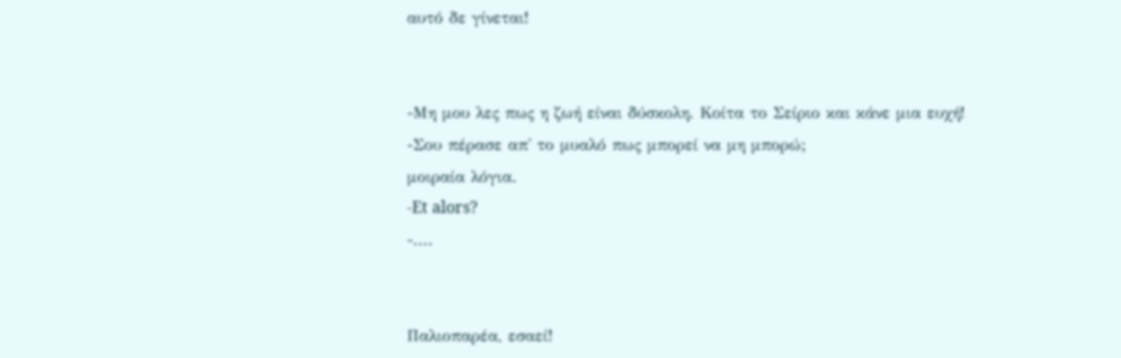αυτό δε γίνεται!


-Μη μου λες πως η ζωή είναι δύσκολη. Κοίτα το Σείριο και κάνε μια ευχή!
-Σου πέρασε απ' το μυαλό πως μπορεί να μη μπορώ;
μοιραία λόγια.
-Et alors?
-....


Παλιοπαρέα, εσαεί!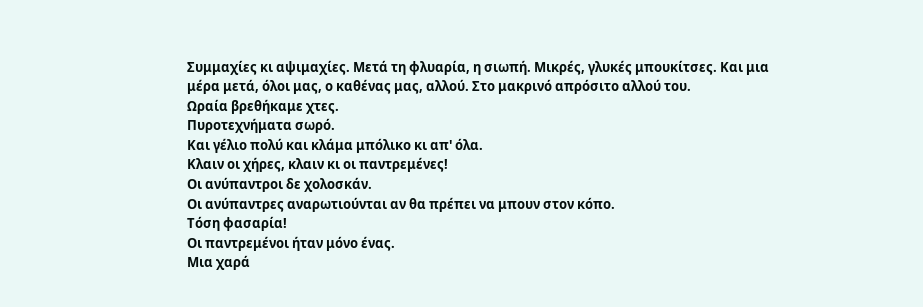Συμμαχίες κι αψιμαχίες. Μετά τη φλυαρία, η σιωπή. Μικρές, γλυκές μπουκίτσες. Και μια μέρα μετά, όλοι μας, ο καθένας μας, αλλού. Στο μακρινό απρόσιτο αλλού του.
Ωραία βρεθήκαμε χτες.
Πυροτεχνήματα σωρό.
Και γέλιο πολύ και κλάμα μπόλικο κι απ' όλα.
Κλαιν οι χήρες, κλαιν κι οι παντρεμένες!
Οι ανύπαντροι δε χολοσκάν.
Οι ανύπαντρες αναρωτιούνται αν θα πρέπει να μπουν στον κόπο.
Τόση φασαρία!
Οι παντρεμένοι ήταν μόνο ένας.
Μια χαρά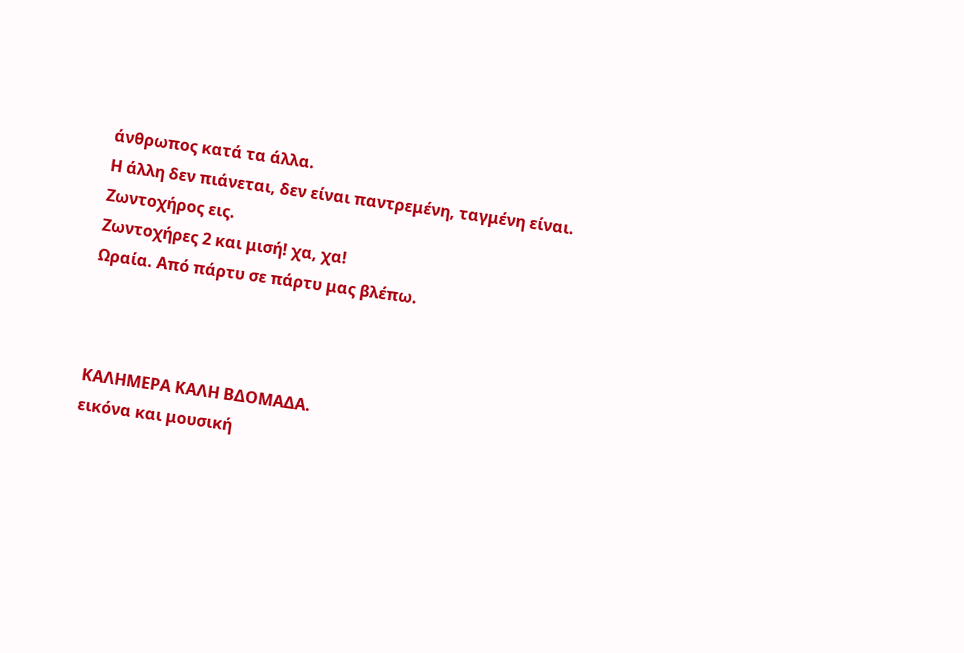άνθρωπος κατά τα άλλα.
Η άλλη δεν πιάνεται, δεν είναι παντρεμένη, ταγμένη είναι.
Ζωντοχήρος εις.
Ζωντοχήρες 2 και μισή! χα, χα!
Ωραία. Από πάρτυ σε πάρτυ μας βλέπω.



ΚΑΛΗΜΕΡΑ ΚΑΛΗ ΒΔΟΜΑΔΑ.
εικόνα και μουσική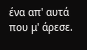ένα απ' αυτά που μ' άρεσε.